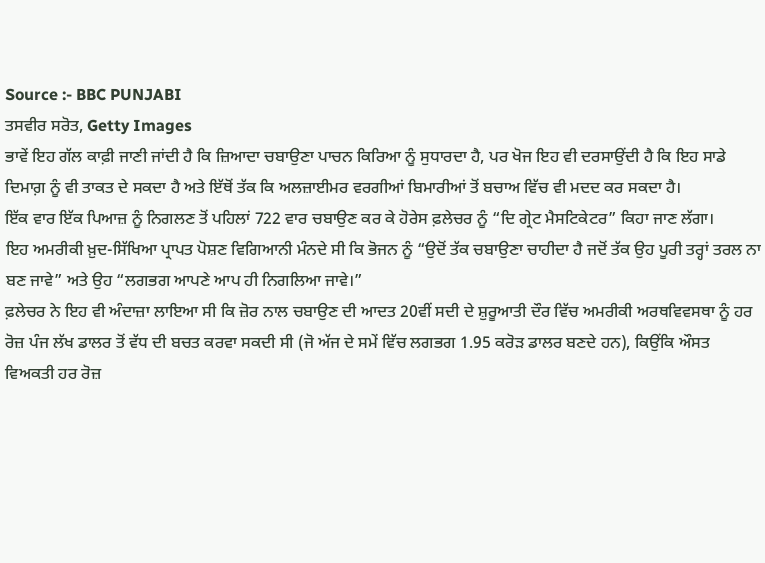Source :- BBC PUNJABI
ਤਸਵੀਰ ਸਰੋਤ, Getty Images
ਭਾਵੇਂ ਇਹ ਗੱਲ ਕਾਫ਼ੀ ਜਾਣੀ ਜਾਂਦੀ ਹੈ ਕਿ ਜ਼ਿਆਦਾ ਚਬਾਉਣਾ ਪਾਚਨ ਕਿਰਿਆ ਨੂੰ ਸੁਧਾਰਦਾ ਹੈ, ਪਰ ਖੋਜ ਇਹ ਵੀ ਦਰਸਾਉਂਦੀ ਹੈ ਕਿ ਇਹ ਸਾਡੇ ਦਿਮਾਗ਼ ਨੂੰ ਵੀ ਤਾਕਤ ਦੇ ਸਕਦਾ ਹੈ ਅਤੇ ਇੱਥੋਂ ਤੱਕ ਕਿ ਅਲਜ਼ਾਈਮਰ ਵਰਗੀਆਂ ਬਿਮਾਰੀਆਂ ਤੋਂ ਬਚਾਅ ਵਿੱਚ ਵੀ ਮਦਦ ਕਰ ਸਕਦਾ ਹੈ।
ਇੱਕ ਵਾਰ ਇੱਕ ਪਿਆਜ਼ ਨੂੰ ਨਿਗਲਣ ਤੋਂ ਪਹਿਲਾਂ 722 ਵਾਰ ਚਬਾਉਣ ਕਰ ਕੇ ਹੋਰੇਸ ਫ਼ਲੇਚਰ ਨੂੰ “ਦਿ ਗ੍ਰੇਟ ਮੈਸਟਿਕੇਟਰ” ਕਿਹਾ ਜਾਣ ਲੱਗਾ।
ਇਹ ਅਮਰੀਕੀ ਖ਼ੁਦ-ਸਿੱਖਿਆ ਪ੍ਰਾਪਤ ਪੋਸ਼ਣ ਵਿਗਿਆਨੀ ਮੰਨਦੇ ਸੀ ਕਿ ਭੋਜਨ ਨੂੰ “ਉਦੋਂ ਤੱਕ ਚਬਾਉਣਾ ਚਾਹੀਦਾ ਹੈ ਜਦੋਂ ਤੱਕ ਉਹ ਪੂਰੀ ਤਰ੍ਹਾਂ ਤਰਲ ਨਾ ਬਣ ਜਾਵੇ” ਅਤੇ ਉਹ “ਲਗਭਗ ਆਪਣੇ ਆਪ ਹੀ ਨਿਗਲਿਆ ਜਾਵੇ।”
ਫ਼ਲੇਚਰ ਨੇ ਇਹ ਵੀ ਅੰਦਾਜ਼ਾ ਲਾਇਆ ਸੀ ਕਿ ਜ਼ੋਰ ਨਾਲ ਚਬਾਉਣ ਦੀ ਆਦਤ 20ਵੀਂ ਸਦੀ ਦੇ ਸ਼ੁਰੂਆਤੀ ਦੌਰ ਵਿੱਚ ਅਮਰੀਕੀ ਅਰਥਵਿਵਸਥਾ ਨੂੰ ਹਰ ਰੋਜ਼ ਪੰਜ ਲੱਖ ਡਾਲਰ ਤੋਂ ਵੱਧ ਦੀ ਬਚਤ ਕਰਵਾ ਸਕਦੀ ਸੀ (ਜੋ ਅੱਜ ਦੇ ਸਮੇਂ ਵਿੱਚ ਲਗਭਗ 1.95 ਕਰੋੜ ਡਾਲਰ ਬਣਦੇ ਹਨ), ਕਿਉਂਕਿ ਔਸਤ ਵਿਅਕਤੀ ਹਰ ਰੋਜ਼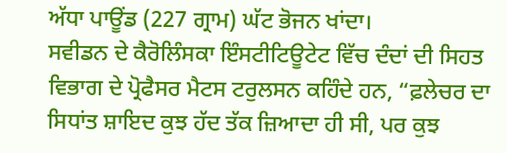ਅੱਧਾ ਪਾਊਂਡ (227 ਗ੍ਰਾਮ) ਘੱਟ ਭੋਜਨ ਖਾਂਦਾ।
ਸਵੀਡਨ ਦੇ ਕੈਰੋਲਿੰਸਕਾ ਇੰਸਟੀਟਿਊਟੇਟ ਵਿੱਚ ਦੰਦਾਂ ਦੀ ਸਿਹਤ ਵਿਭਾਗ ਦੇ ਪ੍ਰੋਫੈਸਰ ਮੈਟਸ ਟਰੁਲਸਨ ਕਹਿੰਦੇ ਹਨ, “ਫ਼ਲੇਚਰ ਦਾ ਸਿਧਾਂਤ ਸ਼ਾਇਦ ਕੁਝ ਹੱਦ ਤੱਕ ਜ਼ਿਆਦਾ ਹੀ ਸੀ, ਪਰ ਕੁਝ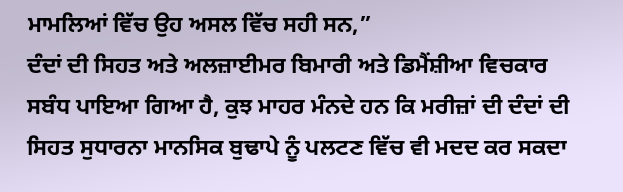ਮਾਮਲਿਆਂ ਵਿੱਚ ਉਹ ਅਸਲ ਵਿੱਚ ਸਹੀ ਸਨ,”
ਦੰਦਾਂ ਦੀ ਸਿਹਤ ਅਤੇ ਅਲਜ਼ਾਈਮਰ ਬਿਮਾਰੀ ਅਤੇ ਡਿਮੈਂਸ਼ੀਆ ਵਿਚਕਾਰ ਸਬੰਧ ਪਾਇਆ ਗਿਆ ਹੈ, ਕੁਝ ਮਾਹਰ ਮੰਨਦੇ ਹਨ ਕਿ ਮਰੀਜ਼ਾਂ ਦੀ ਦੰਦਾਂ ਦੀ ਸਿਹਤ ਸੁਧਾਰਨਾ ਮਾਨਸਿਕ ਬੁਢਾਪੇ ਨੂੰ ਪਲਟਣ ਵਿੱਚ ਵੀ ਮਦਦ ਕਰ ਸਕਦਾ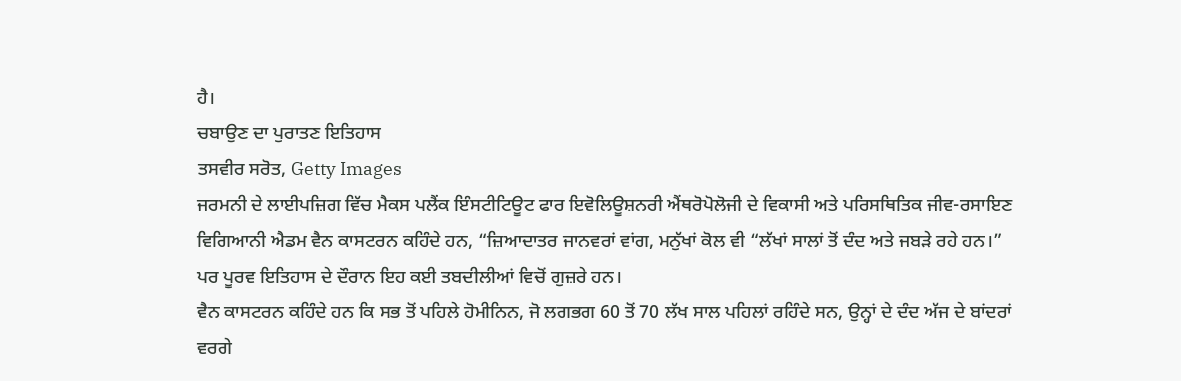ਹੈ।
ਚਬਾਉਣ ਦਾ ਪੁਰਾਤਣ ਇਤਿਹਾਸ
ਤਸਵੀਰ ਸਰੋਤ, Getty Images
ਜਰਮਨੀ ਦੇ ਲਾਈਪਜ਼ਿਗ ਵਿੱਚ ਮੈਕਸ ਪਲੈਂਕ ਇੰਸਟੀਟਿਊਟ ਫਾਰ ਇਵੋਲਿਊਸ਼ਨਰੀ ਐਂਥਰੋਪੋਲੋਜੀ ਦੇ ਵਿਕਾਸੀ ਅਤੇ ਪਰਿਸਥਿਤਿਕ ਜੀਵ-ਰਸਾਇਣ ਵਿਗਿਆਨੀ ਐਡਮ ਵੈਨ ਕਾਸਟਰਨ ਕਹਿੰਦੇ ਹਨ, “ਜ਼ਿਆਦਾਤਰ ਜਾਨਵਰਾਂ ਵਾਂਗ, ਮਨੁੱਖਾਂ ਕੋਲ ਵੀ “ਲੱਖਾਂ ਸਾਲਾਂ ਤੋਂ ਦੰਦ ਅਤੇ ਜਬੜੇ ਰਹੇ ਹਨ।”
ਪਰ ਪੂਰਵ ਇਤਿਹਾਸ ਦੇ ਦੌਰਾਨ ਇਹ ਕਈ ਤਬਦੀਲੀਆਂ ਵਿਚੋਂ ਗੁਜ਼ਰੇ ਹਨ।
ਵੈਨ ਕਾਸਟਰਨ ਕਹਿੰਦੇ ਹਨ ਕਿ ਸਭ ਤੋਂ ਪਹਿਲੇ ਹੋਮੀਨਿਨ, ਜੋ ਲਗਭਗ 60 ਤੋਂ 70 ਲੱਖ ਸਾਲ ਪਹਿਲਾਂ ਰਹਿੰਦੇ ਸਨ, ਉਨ੍ਹਾਂ ਦੇ ਦੰਦ ਅੱਜ ਦੇ ਬਾਂਦਰਾਂ ਵਰਗੇ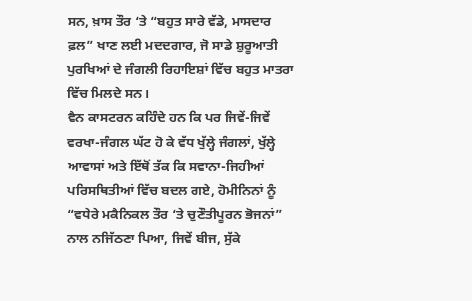ਸਨ, ਖ਼ਾਸ ਤੌਰ ‘ਤੇ “ਬਹੁਤ ਸਾਰੇ ਵੱਡੇ, ਮਾਸਦਾਰ ਫ਼ਲ” ਖਾਣ ਲਈ ਮਦਦਗਾਰ, ਜੋ ਸਾਡੇ ਸ਼ੁਰੂਆਤੀ ਪੁਰਖਿਆਂ ਦੇ ਜੰਗਲੀ ਰਿਹਾਇਸ਼ਾਂ ਵਿੱਚ ਬਹੁਤ ਮਾਤਰਾ ਵਿੱਚ ਮਿਲਦੇ ਸਨ।
ਵੈਨ ਕਾਸਟਰਨ ਕਹਿੰਦੇ ਹਨ ਕਿ ਪਰ ਜਿਵੇਂ-ਜਿਵੇਂ ਵਰਖਾ-ਜੰਗਲ ਘੱਟ ਹੋ ਕੇ ਵੱਧ ਖੁੱਲ੍ਹੇ ਜੰਗਲਾਂ, ਖੁੱਲ੍ਹੇ ਆਵਾਸਾਂ ਅਤੇ ਇੱਥੋਂ ਤੱਕ ਕਿ ਸਵਾਨਾ-ਜਿਹੀਆਂ ਪਰਿਸਥਿਤੀਆਂ ਵਿੱਚ ਬਦਲ ਗਏ, ਹੋਮੀਨਿਨਾਂ ਨੂੰ “ਵਧੇਰੇ ਮਕੈਨਿਕਲ ਤੌਰ ‘ਤੇ ਚੁਣੌਤੀਪੂਰਨ ਭੋਜਨਾਂ” ਨਾਲ ਨਜਿੱਠਣਾ ਪਿਆ, ਜਿਵੇਂ ਬੀਜ, ਸੁੱਕੇ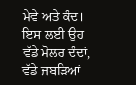ਮੇਵੇ ਅਤੇ ਕੰਦ।
ਇਸ ਲਈ ਉਹ ਵੱਡੇ ਮੋਲਰ ਦੰਦਾਂ, ਵੱਡੇ ਜਬੜਿਆਂ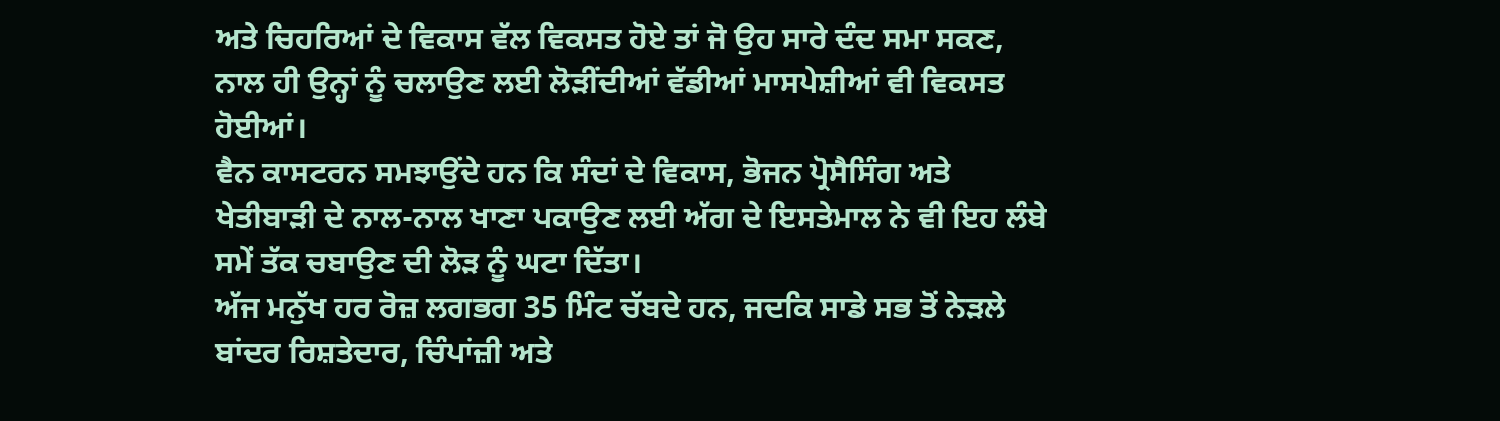ਅਤੇ ਚਿਹਰਿਆਂ ਦੇ ਵਿਕਾਸ ਵੱਲ ਵਿਕਸਤ ਹੋਏ ਤਾਂ ਜੋ ਉਹ ਸਾਰੇ ਦੰਦ ਸਮਾ ਸਕਣ, ਨਾਲ ਹੀ ਉਨ੍ਹਾਂ ਨੂੰ ਚਲਾਉਣ ਲਈ ਲੋੜੀਂਦੀਆਂ ਵੱਡੀਆਂ ਮਾਸਪੇਸ਼ੀਆਂ ਵੀ ਵਿਕਸਤ ਹੋਈਆਂ।
ਵੈਨ ਕਾਸਟਰਨ ਸਮਝਾਉਂਦੇ ਹਨ ਕਿ ਸੰਦਾਂ ਦੇ ਵਿਕਾਸ, ਭੋਜਨ ਪ੍ਰੋਸੈਸਿੰਗ ਅਤੇ ਖੇਤੀਬਾੜੀ ਦੇ ਨਾਲ-ਨਾਲ ਖਾਣਾ ਪਕਾਉਣ ਲਈ ਅੱਗ ਦੇ ਇਸਤੇਮਾਲ ਨੇ ਵੀ ਇਹ ਲੰਬੇ ਸਮੇਂ ਤੱਕ ਚਬਾਉਣ ਦੀ ਲੋੜ ਨੂੰ ਘਟਾ ਦਿੱਤਾ।
ਅੱਜ ਮਨੁੱਖ ਹਰ ਰੋਜ਼ ਲਗਭਗ 35 ਮਿੰਟ ਚੱਬਦੇ ਹਨ, ਜਦਕਿ ਸਾਡੇ ਸਭ ਤੋਂ ਨੇੜਲੇ ਬਾਂਦਰ ਰਿਸ਼ਤੇਦਾਰ, ਚਿੰਪਾਂਜ਼ੀ ਅਤੇ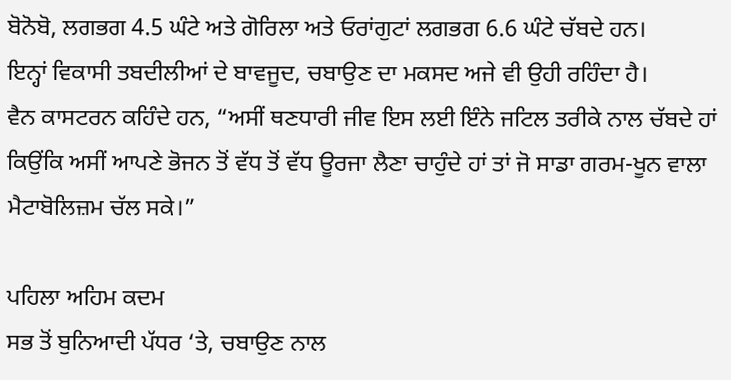ਬੋਨੋਬੋ, ਲਗਭਗ 4.5 ਘੰਟੇ ਅਤੇ ਗੋਰਿਲਾ ਅਤੇ ਓਰਾਂਗੁਟਾਂ ਲਗਭਗ 6.6 ਘੰਟੇ ਚੱਬਦੇ ਹਨ।
ਇਨ੍ਹਾਂ ਵਿਕਾਸੀ ਤਬਦੀਲੀਆਂ ਦੇ ਬਾਵਜੂਦ, ਚਬਾਉਣ ਦਾ ਮਕਸਦ ਅਜੇ ਵੀ ਉਹੀ ਰਹਿੰਦਾ ਹੈ।
ਵੈਨ ਕਾਸਟਰਨ ਕਹਿੰਦੇ ਹਨ, “ਅਸੀਂ ਥਣਧਾਰੀ ਜੀਵ ਇਸ ਲਈ ਇੰਨੇ ਜਟਿਲ ਤਰੀਕੇ ਨਾਲ ਚੱਬਦੇ ਹਾਂ ਕਿਉਂਕਿ ਅਸੀਂ ਆਪਣੇ ਭੋਜਨ ਤੋਂ ਵੱਧ ਤੋਂ ਵੱਧ ਊਰਜਾ ਲੈਣਾ ਚਾਹੁੰਦੇ ਹਾਂ ਤਾਂ ਜੋ ਸਾਡਾ ਗਰਮ-ਖੂਨ ਵਾਲਾ ਮੈਟਾਬੋਲਿਜ਼ਮ ਚੱਲ ਸਕੇ।”

ਪਹਿਲਾ ਅਹਿਮ ਕਦਮ
ਸਭ ਤੋਂ ਬੁਨਿਆਦੀ ਪੱਧਰ ‘ਤੇ, ਚਬਾਉਣ ਨਾਲ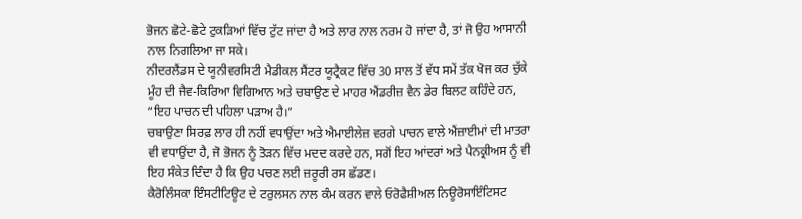ਭੋਜਨ ਛੋਟੇ-ਛੋਟੇ ਟੁਕੜਿਆਂ ਵਿੱਚ ਟੁੱਟ ਜਾਂਦਾ ਹੈ ਅਤੇ ਲਾਰ ਨਾਲ ਨਰਮ ਹੋ ਜਾਂਦਾ ਹੈ, ਤਾਂ ਜੋ ਉਹ ਆਸਾਨੀ ਨਾਲ ਨਿਗਲਿਆ ਜਾ ਸਕੇ।
ਨੀਦਰਲੈਂਡਸ ਦੇ ਯੂਨੀਵਰਸਿਟੀ ਮੈਡੀਕਲ ਸੈਂਟਰ ਯੂਟ੍ਰੈਕਟ ਵਿੱਚ 30 ਸਾਲ ਤੋਂ ਵੱਧ ਸਮੇਂ ਤੱਕ ਖੋਜ ਕਰ ਚੁੱਕੇ ਮੂੰਹ ਦੀ ਜੈਵ-ਕਿਰਿਆ ਵਿਗਿਆਨ ਅਤੇ ਚਬਾਉਣ ਦੇ ਮਾਹਰ ਐਂਡਰੀਜ਼ ਵੈਨ ਡੇਰ ਬਿਲਟ ਕਹਿੰਦੇ ਹਨ, “ਇਹ ਪਾਚਨ ਦੀ ਪਹਿਲਾ ਪੜਾਅ ਹੈ।”
ਚਬਾਉਣਾ ਸਿਰਫ਼ ਲਾਰ ਹੀ ਨਹੀਂ ਵਧਾਉਂਦਾ ਅਤੇ ਐਮਾਈਲੇਜ਼ ਵਰਗੇ ਪਾਚਨ ਵਾਲੇ ਐਂਜ਼ਾਈਮਾਂ ਦੀ ਮਾਤਰਾ ਵੀ ਵਧਾਉਂਦਾ ਹੈ, ਜੋ ਭੋਜਨ ਨੂੰ ਤੋੜਨ ਵਿੱਚ ਮਦਦ ਕਰਦੇ ਹਨ, ਸਗੋਂ ਇਹ ਆਂਦਰਾਂ ਅਤੇ ਪੈਨਕ੍ਰੀਅਸ ਨੂੰ ਵੀ ਇਹ ਸੰਕੇਤ ਦਿੰਦਾ ਹੈ ਕਿ ਉਹ ਪਚਣ ਲਈ ਜ਼ਰੂਰੀ ਰਸ ਛੱਡਣ।
ਕੈਰੋਲਿੰਸਕਾ ਇੰਸਟੀਟਿਊਟ ਦੇ ਟਰੁਲਸਨ ਨਾਲ ਕੰਮ ਕਰਨ ਵਾਲੇ ਓਰੋਫੈਸ਼ੀਅਲ ਨਿਊਰੋਸਾਇੰਟਿਸਟ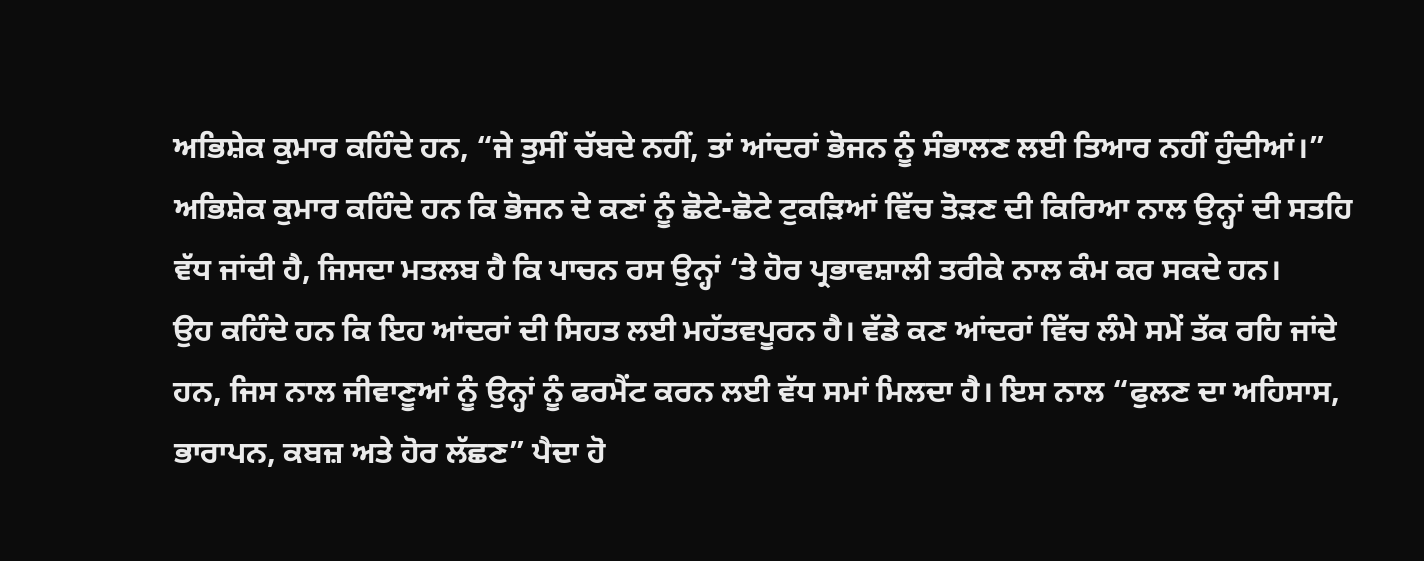ਅਭਿਸ਼ੇਕ ਕੁਮਾਰ ਕਹਿੰਦੇ ਹਨ, “ਜੇ ਤੁਸੀਂ ਚੱਬਦੇ ਨਹੀਂ, ਤਾਂ ਆਂਦਰਾਂ ਭੋਜਨ ਨੂੰ ਸੰਭਾਲਣ ਲਈ ਤਿਆਰ ਨਹੀਂ ਹੁੰਦੀਆਂ।”
ਅਭਿਸ਼ੇਕ ਕੁਮਾਰ ਕਹਿੰਦੇ ਹਨ ਕਿ ਭੋਜਨ ਦੇ ਕਣਾਂ ਨੂੰ ਛੋਟੇ-ਛੋਟੇ ਟੁਕੜਿਆਂ ਵਿੱਚ ਤੋੜਣ ਦੀ ਕਿਰਿਆ ਨਾਲ ਉਨ੍ਹਾਂ ਦੀ ਸਤਹਿ ਵੱਧ ਜਾਂਦੀ ਹੈ, ਜਿਸਦਾ ਮਤਲਬ ਹੈ ਕਿ ਪਾਚਨ ਰਸ ਉਨ੍ਹਾਂ ‘ਤੇ ਹੋਰ ਪ੍ਰਭਾਵਸ਼ਾਲੀ ਤਰੀਕੇ ਨਾਲ ਕੰਮ ਕਰ ਸਕਦੇ ਹਨ।
ਉਹ ਕਹਿੰਦੇ ਹਨ ਕਿ ਇਹ ਆਂਦਰਾਂ ਦੀ ਸਿਹਤ ਲਈ ਮਹੱਤਵਪੂਰਨ ਹੈ। ਵੱਡੇ ਕਣ ਆਂਦਰਾਂ ਵਿੱਚ ਲੰਮੇ ਸਮੇਂ ਤੱਕ ਰਹਿ ਜਾਂਦੇ ਹਨ, ਜਿਸ ਨਾਲ ਜੀਵਾਣੂਆਂ ਨੂੰ ਉਨ੍ਹਾਂ ਨੂੰ ਫਰਮੈਂਟ ਕਰਨ ਲਈ ਵੱਧ ਸਮਾਂ ਮਿਲਦਾ ਹੈ। ਇਸ ਨਾਲ “ਫੁਲਣ ਦਾ ਅਹਿਸਾਸ, ਭਾਰਾਪਨ, ਕਬਜ਼ ਅਤੇ ਹੋਰ ਲੱਛਣ” ਪੈਦਾ ਹੋ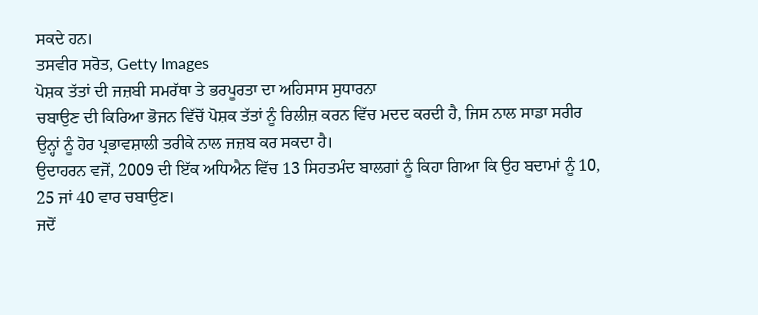ਸਕਦੇ ਹਨ।
ਤਸਵੀਰ ਸਰੋਤ, Getty Images
ਪੋਸ਼ਕ ਤੱਤਾਂ ਦੀ ਜਜ਼ਬੀ ਸਮਰੱਥਾ ਤੇ ਭਰਪੂਰਤਾ ਦਾ ਅਹਿਸਾਸ ਸੁਧਾਰਨਾ
ਚਬਾਉਣ ਦੀ ਕਿਰਿਆ ਭੋਜਨ ਵਿੱਚੋਂ ਪੋਸ਼ਕ ਤੱਤਾਂ ਨੂੰ ਰਿਲੀਜ਼ ਕਰਨ ਵਿੱਚ ਮਦਦ ਕਰਦੀ ਹੈ, ਜਿਸ ਨਾਲ ਸਾਡਾ ਸਰੀਰ ਉਨ੍ਹਾਂ ਨੂੰ ਹੋਰ ਪ੍ਰਭਾਵਸ਼ਾਲੀ ਤਰੀਕੇ ਨਾਲ ਜਜ਼ਬ ਕਰ ਸਕਦਾ ਹੈ।
ਉਦਾਹਰਨ ਵਜੋਂ, 2009 ਦੀ ਇੱਕ ਅਧਿਐਨ ਵਿੱਚ 13 ਸਿਹਤਮੰਦ ਬਾਲਗਾਂ ਨੂੰ ਕਿਹਾ ਗਿਆ ਕਿ ਉਹ ਬਦਾਮਾਂ ਨੂੰ 10, 25 ਜਾਂ 40 ਵਾਰ ਚਬਾਉਣ।
ਜਦੋਂ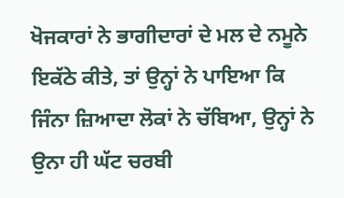ਖੋਜਕਾਰਾਂ ਨੇ ਭਾਗੀਦਾਰਾਂ ਦੇ ਮਲ ਦੇ ਨਮੂਨੇ ਇਕੱਠੇ ਕੀਤੇ, ਤਾਂ ਉਨ੍ਹਾਂ ਨੇ ਪਾਇਆ ਕਿ ਜਿੰਨਾ ਜ਼ਿਆਦਾ ਲੋਕਾਂ ਨੇ ਚੱਬਿਆ, ਉਨ੍ਹਾਂ ਨੇ ਉਨਾ ਹੀ ਘੱਟ ਚਰਬੀ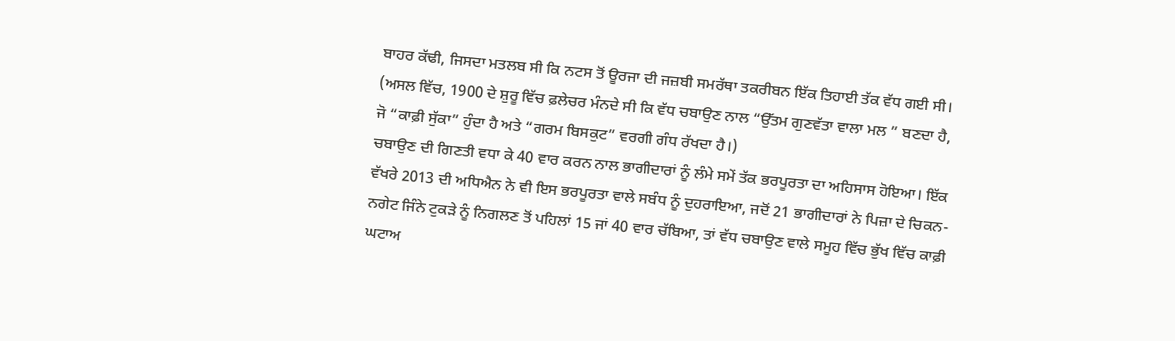ਬਾਹਰ ਕੱਢੀ, ਜਿਸਦਾ ਮਤਲਬ ਸੀ ਕਿ ਨਟਸ ਤੋਂ ਊਰਜਾ ਦੀ ਜਜ਼ਬੀ ਸਮਰੱਥਾ ਤਕਰੀਬਨ ਇੱਕ ਤਿਹਾਈ ਤੱਕ ਵੱਧ ਗਈ ਸੀ।
(ਅਸਲ ਵਿੱਚ, 1900 ਦੇ ਸ਼ੁਰੂ ਵਿੱਚ ਫ਼ਲੇਚਰ ਮੰਨਦੇ ਸੀ ਕਿ ਵੱਧ ਚਬਾਉਣ ਨਾਲ “ਉੱਤਮ ਗੁਣਵੱਤਾ ਵਾਲਾ ਮਲ ” ਬਣਦਾ ਹੈ, ਜੋ “ਕਾਫ਼ੀ ਸੁੱਕਾ” ਹੁੰਦਾ ਹੈ ਅਤੇ “ਗਰਮ ਬਿਸਕੁਟ” ਵਰਗੀ ਗੰਧ ਰੱਖਦਾ ਹੈ।)
ਚਬਾਉਣ ਦੀ ਗਿਣਤੀ ਵਧਾ ਕੇ 40 ਵਾਰ ਕਰਨ ਨਾਲ ਭਾਗੀਦਾਰਾਂ ਨੂੰ ਲੰਮੇ ਸਮੇਂ ਤੱਕ ਭਰਪੂਰਤਾ ਦਾ ਅਹਿਸਾਸ ਹੋਇਆ। ਇੱਕ ਵੱਖਰੇ 2013 ਦੀ ਅਧਿਐਨ ਨੇ ਵੀ ਇਸ ਭਰਪੂਰਤਾ ਵਾਲੇ ਸਬੰਧ ਨੂੰ ਦੁਹਰਾਇਆ, ਜਦੋਂ 21 ਭਾਗੀਦਾਰਾਂ ਨੇ ਪਿਜ਼ਾ ਦੇ ਚਿਕਨ-ਨਗੇਟ ਜਿੰਨੇ ਟੁਕੜੇ ਨੂੰ ਨਿਗਲਣ ਤੋਂ ਪਹਿਲਾਂ 15 ਜਾਂ 40 ਵਾਰ ਚੱਬਿਆ, ਤਾਂ ਵੱਧ ਚਬਾਉਣ ਵਾਲੇ ਸਮੂਹ ਵਿੱਚ ਭੁੱਖ ਵਿੱਚ ਕਾਫ਼ੀ ਘਟਾਅ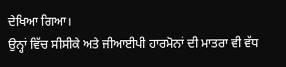ਦੇਖਿਆ ਗਿਆ।
ਉਨ੍ਹਾਂ ਵਿੱਚ ਸੀਸੀਕੇ ਅਤੇ ਜੀਆਈਪੀ ਹਾਰਮੋਨਾਂ ਦੀ ਮਾਤਰਾ ਵੀ ਵੱਧ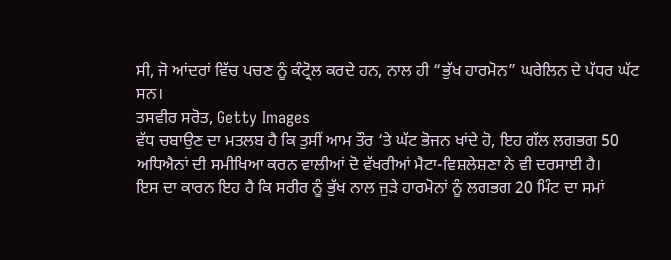ਸੀ, ਜੋ ਆਂਦਰਾਂ ਵਿੱਚ ਪਚਣ ਨੂੰ ਕੰਟ੍ਰੋਲ ਕਰਦੇ ਹਨ, ਨਾਲ ਹੀ “ਭੁੱਖ ਹਾਰਮੋਨ” ਘਰੇਲਿਨ ਦੇ ਪੱਧਰ ਘੱਟ ਸਨ।
ਤਸਵੀਰ ਸਰੋਤ, Getty Images
ਵੱਧ ਚਬਾਉਣ ਦਾ ਮਤਲਬ ਹੈ ਕਿ ਤੁਸੀਂ ਆਮ ਤੌਰ ‘ਤੇ ਘੱਟ ਭੋਜਨ ਖਾਂਦੇ ਹੋ, ਇਹ ਗੱਲ ਲਗਭਗ 50 ਅਧਿਐਨਾਂ ਦੀ ਸਮੀਖਿਆ ਕਰਨ ਵਾਲੀਆਂ ਦੋ ਵੱਖਰੀਆਂ ਮੈਟਾ-ਵਿਸ਼ਲੇਸ਼ਣਾ ਨੇ ਵੀ ਦਰਸਾਈ ਹੈ।
ਇਸ ਦਾ ਕਾਰਨ ਇਹ ਹੈ ਕਿ ਸਰੀਰ ਨੂੰ ਭੁੱਖ ਨਾਲ ਜੁੜੇ ਹਾਰਮੋਨਾਂ ਨੂੰ ਲਗਭਗ 20 ਮਿੰਟ ਦਾ ਸਮਾਂ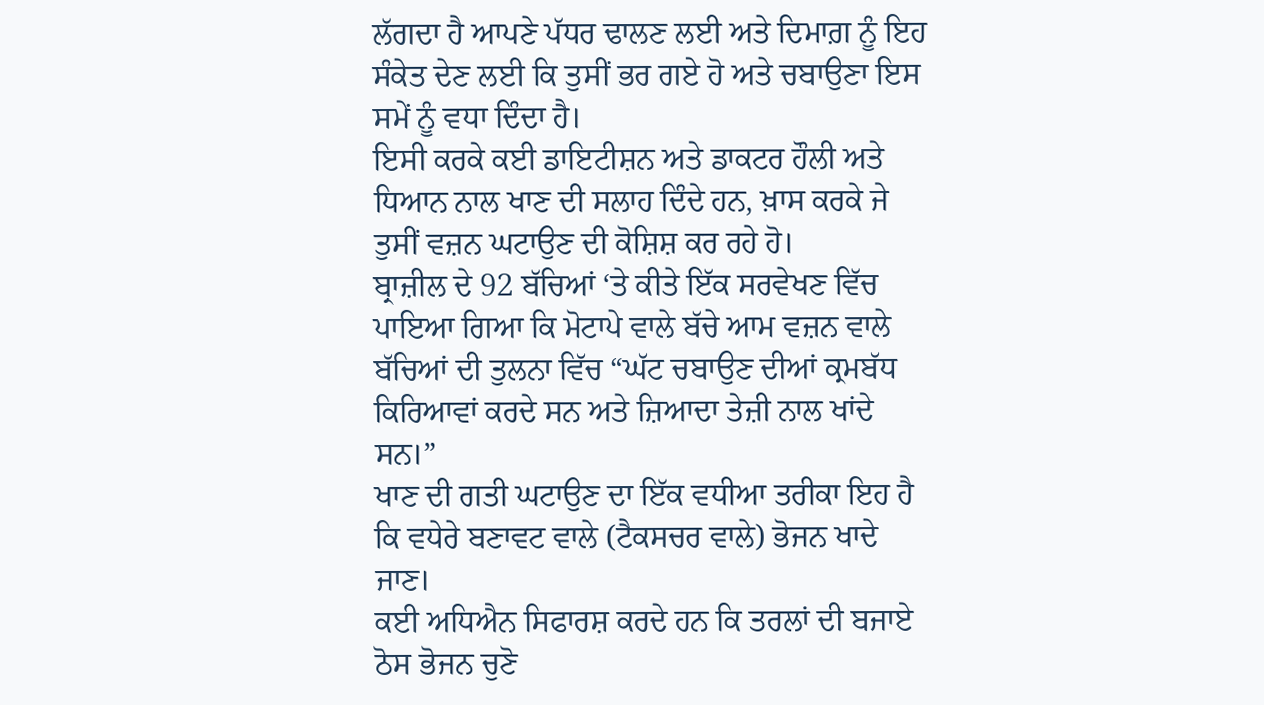ਲੱਗਦਾ ਹੈ ਆਪਣੇ ਪੱਧਰ ਢਾਲਣ ਲਈ ਅਤੇ ਦਿਮਾਗ਼ ਨੂੰ ਇਹ ਸੰਕੇਤ ਦੇਣ ਲਈ ਕਿ ਤੁਸੀਂ ਭਰ ਗਏ ਹੋ ਅਤੇ ਚਬਾਉਣਾ ਇਸ ਸਮੇਂ ਨੂੰ ਵਧਾ ਦਿੰਦਾ ਹੈ।
ਇਸੀ ਕਰਕੇ ਕਈ ਡਾਇਟੀਸ਼ਨ ਅਤੇ ਡਾਕਟਰ ਹੌਲੀ ਅਤੇ ਧਿਆਨ ਨਾਲ ਖਾਣ ਦੀ ਸਲਾਹ ਦਿੰਦੇ ਹਨ, ਖ਼ਾਸ ਕਰਕੇ ਜੇ ਤੁਸੀਂ ਵਜ਼ਨ ਘਟਾਉਣ ਦੀ ਕੋਸ਼ਿਸ਼ ਕਰ ਰਹੇ ਹੋ।
ਬ੍ਰਾਜ਼ੀਲ ਦੇ 92 ਬੱਚਿਆਂ ‘ਤੇ ਕੀਤੇ ਇੱਕ ਸਰਵੇਖਣ ਵਿੱਚ ਪਾਇਆ ਗਿਆ ਕਿ ਮੋਟਾਪੇ ਵਾਲੇ ਬੱਚੇ ਆਮ ਵਜ਼ਨ ਵਾਲੇ ਬੱਚਿਆਂ ਦੀ ਤੁਲਨਾ ਵਿੱਚ “ਘੱਟ ਚਬਾਉਣ ਦੀਆਂ ਕ੍ਰਮਬੱਧ ਕਿਰਿਆਵਾਂ ਕਰਦੇ ਸਨ ਅਤੇ ਜ਼ਿਆਦਾ ਤੇਜ਼ੀ ਨਾਲ ਖਾਂਦੇ ਸਨ।”
ਖਾਣ ਦੀ ਗਤੀ ਘਟਾਉਣ ਦਾ ਇੱਕ ਵਧੀਆ ਤਰੀਕਾ ਇਹ ਹੈ ਕਿ ਵਧੇਰੇ ਬਣਾਵਟ ਵਾਲੇ (ਟੈਕਸਚਰ ਵਾਲੇ) ਭੋਜਨ ਖਾਦੇ ਜਾਣ।
ਕਈ ਅਧਿਐਨ ਸਿਫਾਰਸ਼ ਕਰਦੇ ਹਨ ਕਿ ਤਰਲਾਂ ਦੀ ਬਜਾਏ ਠੋਸ ਭੋਜਨ ਚੁਣੋ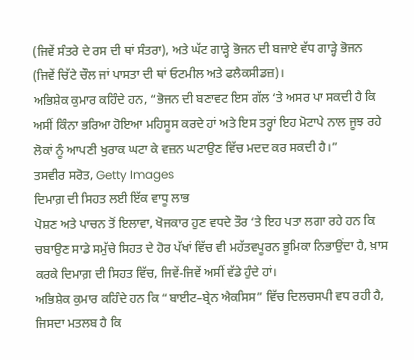(ਜਿਵੇਂ ਸੰਤਰੇ ਦੇ ਰਸ ਦੀ ਥਾਂ ਸੰਤਰਾ), ਅਤੇ ਘੱਟ ਗਾੜ੍ਹੇ ਭੋਜਨ ਦੀ ਬਜਾਏ ਵੱਧ ਗਾੜ੍ਹੇ ਭੋਜਨ (ਜਿਵੇਂ ਚਿੱਟੇ ਚੌਲ ਜਾਂ ਪਾਸਤਾ ਦੀ ਥਾਂ ਓਟਮੀਲ ਅਤੇ ਫਲੈਕਸੀਡਜ਼)।
ਅਭਿਸ਼ੇਕ ਕੁਮਾਰ ਕਹਿੰਦੇ ਹਨ, “ਭੋਜਨ ਦੀ ਬਣਾਵਟ ਇਸ ਗੱਲ ‘ਤੇ ਅਸਰ ਪਾ ਸਕਦੀ ਹੈ ਕਿ ਅਸੀਂ ਕਿੰਨਾ ਭਰਿਆ ਹੋਇਆ ਮਹਿਸੂਸ ਕਰਦੇ ਹਾਂ ਅਤੇ ਇਸ ਤਰ੍ਹਾਂ ਇਹ ਮੋਟਾਪੇ ਨਾਲ ਜੂਝ ਰਹੇ ਲੋਕਾਂ ਨੂੰ ਆਪਣੀ ਖੁਰਾਕ ਘਟਾ ਕੇ ਵਜ਼ਨ ਘਟਾਉਣ ਵਿੱਚ ਮਦਦ ਕਰ ਸਕਦੀ ਹੈ।”
ਤਸਵੀਰ ਸਰੋਤ, Getty Images
ਦਿਮਾਗ਼ ਦੀ ਸਿਹਤ ਲਈ ਇੱਕ ਵਾਧੂ ਲਾਭ
ਪੋਸ਼ਣ ਅਤੇ ਪਾਚਨ ਤੋਂ ਇਲਾਵਾ, ਖੋਜਕਾਰ ਹੁਣ ਵਧਦੇ ਤੌਰ ‘ਤੇ ਇਹ ਪਤਾ ਲਗਾ ਰਹੇ ਹਨ ਕਿ ਚਬਾਉਣ ਸਾਡੇ ਸਮੁੱਚੇ ਸਿਹਤ ਦੇ ਹੋਰ ਪੱਖਾਂ ਵਿੱਚ ਵੀ ਮਹੱਤਵਪੂਰਨ ਭੂਮਿਕਾ ਨਿਭਾਉਂਦਾ ਹੈ, ਖ਼ਾਸ ਕਰਕੇ ਦਿਮਾਗ਼ ਦੀ ਸਿਹਤ ਵਿੱਚ, ਜਿਵੇਂ-ਜਿਵੇਂ ਅਸੀਂ ਵੱਡੇ ਹੁੰਦੇ ਹਾਂ।
ਅਭਿਸ਼ੇਕ ਕੁਮਾਰ ਕਹਿੰਦੇ ਹਨ ਕਿ “ਬਾਈਟ–ਬ੍ਰੇਨ ਐਕਸਿਸ” ਵਿੱਚ ਦਿਲਚਸਪੀ ਵਧ ਰਹੀ ਹੈ, ਜਿਸਦਾ ਮਤਲਬ ਹੈ ਕਿ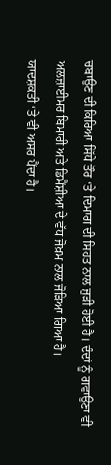ਚਬਾਉਣ ਦੀ ਕਿਰਿਆ ਸਿੱਧੇ ਤੌਰ ‘ਤੇ ਦਿਮਾਗ ਦੀ ਸਿਹਤ ਨਾਲ ਜੁੜੀ ਹੋਈ ਹੈ। ਦੰਦਾਂ ਨੂੰ ਗਵਾਉਣਾ ਵੀ ਅਲਜ਼ਾਈਮਰ ਬਿਮਾਰੀ ਅਤੇ ਡਿਮੈਂਸ਼ੀਆ ਦੇ ਵੱਧ ਜੋਖ਼ਮ ਨਾਲ ਜੋੜਿਆ ਗਿਆ ਹੈ।
ਯਾਦਸ਼ਕਤੀ ‘ਤੇ ਵੀ ਅਸਰ ਪੈਂਦਾ ਹੈ।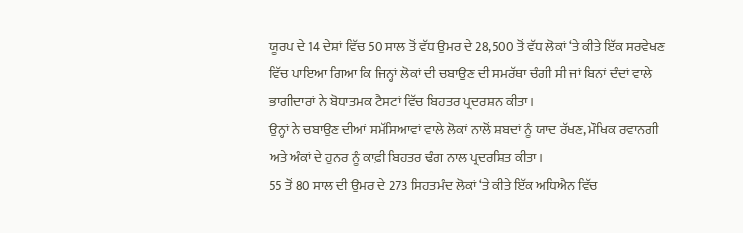ਯੂਰਪ ਦੇ 14 ਦੇਸ਼ਾਂ ਵਿੱਚ 50 ਸਾਲ ਤੋਂ ਵੱਧ ਉਮਰ ਦੇ 28,500 ਤੋਂ ਵੱਧ ਲੋਕਾਂ ‘ਤੇ ਕੀਤੇ ਇੱਕ ਸਰਵੇਖਣ ਵਿੱਚ ਪਾਇਆ ਗਿਆ ਕਿ ਜਿਨ੍ਹਾਂ ਲੋਕਾਂ ਦੀ ਚਬਾਉਣ ਦੀ ਸਮਰੱਥਾ ਚੰਗੀ ਸੀ ਜਾਂ ਬਿਨਾਂ ਦੰਦਾਂ ਵਾਲੇ ਭਾਗੀਦਾਰਾਂ ਨੇ ਬੋਧਾਤਮਕ ਟੈਸਟਾਂ ਵਿੱਚ ਬਿਹਤਰ ਪ੍ਰਦਰਸ਼ਨ ਕੀਤਾ।
ਉਨ੍ਹਾਂ ਨੇ ਚਬਾਉਣ ਦੀਆਂ ਸਮੱਸਿਆਵਾਂ ਵਾਲੇ ਲੋਕਾਂ ਨਾਲੋਂ ਸ਼ਬਦਾਂ ਨੂੰ ਯਾਦ ਰੱਖਣ, ਮੌਖਿਕ ਰਵਾਨਗੀ ਅਤੇ ਅੰਕਾਂ ਦੇ ਹੁਨਰ ਨੂੰ ਕਾਫ਼ੀ ਬਿਹਤਰ ਢੰਗ ਨਾਲ ਪ੍ਰਦਰਸ਼ਿਤ ਕੀਤਾ।
55 ਤੋਂ 80 ਸਾਲ ਦੀ ਉਮਰ ਦੇ 273 ਸਿਹਤਮੰਦ ਲੋਕਾਂ ‘ਤੇ ਕੀਤੇ ਇੱਕ ਅਧਿਐਨ ਵਿੱਚ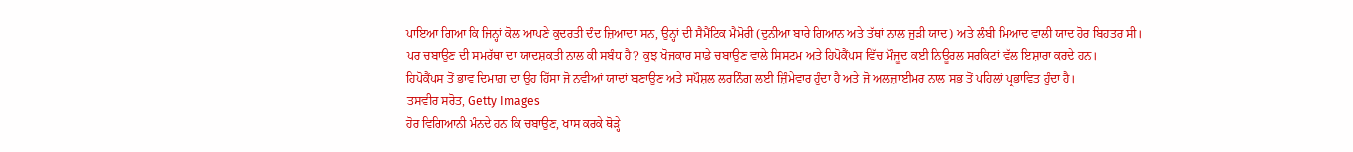ਪਾਇਆ ਗਿਆ ਕਿ ਜਿਨ੍ਹਾਂ ਕੋਲ ਆਪਣੇ ਕੁਦਰਤੀ ਦੰਦ ਜ਼ਿਆਦਾ ਸਨ, ਉਨ੍ਹਾਂ ਦੀ ਸੈਮੈਂਟਿਕ ਮੈਮੋਰੀ (ਦੁਨੀਆ ਬਾਰੇ ਗਿਆਨ ਅਤੇ ਤੱਥਾਂ ਨਾਲ ਜੁੜੀ ਯਾਦ) ਅਤੇ ਲੰਬੀ ਮਿਆਦ ਵਾਲੀ ਯਾਦ ਹੋਰ ਬਿਹਤਰ ਸੀ।
ਪਰ ਚਬਾਉਣ ਦੀ ਸਮਰੱਥਾ ਦਾ ਯਾਦਸ਼ਕਤੀ ਨਾਲ ਕੀ ਸਬੰਧ ਹੈ? ਕੁਝ ਖੋਜਕਾਰ ਸਾਡੇ ਚਬਾਉਣ ਵਾਲੇ ਸਿਸਟਮ ਅਤੇ ਹਿਪੋਕੈਂਪਸ ਵਿੱਚ ਮੌਜੂਦ ਕਈ ਨਿਊਰਲ ਸਰਕਿਟਾਂ ਵੱਲ ਇਸ਼ਾਰਾ ਕਰਦੇ ਹਨ।
ਹਿਪੋਕੈਂਪਸ ਤੋਂ ਭਾਵ ਦਿਮਾਗ਼ ਦਾ ਉਹ ਹਿੱਸਾ ਜੋ ਨਵੀਆਂ ਯਾਦਾਂ ਬਣਾਉਣ ਅਤੇ ਸਪੌਸ਼ਲ ਲਰਨਿੰਗ ਲਈ ਜ਼ਿੰਮੇਵਾਰ ਹੁੰਦਾ ਹੈ ਅਤੇ ਜੋ ਅਲਜ਼ਾਈਮਰ ਨਾਲ ਸਭ ਤੋਂ ਪਹਿਲਾਂ ਪ੍ਰਭਾਵਿਤ ਹੁੰਦਾ ਹੈ।
ਤਸਵੀਰ ਸਰੋਤ, Getty Images
ਹੋਰ ਵਿਗਿਆਨੀ ਮੰਨਦੇ ਹਨ ਕਿ ਚਬਾਉਣ, ਖਾਸ ਕਰਕੇ ਥੋੜ੍ਹੇ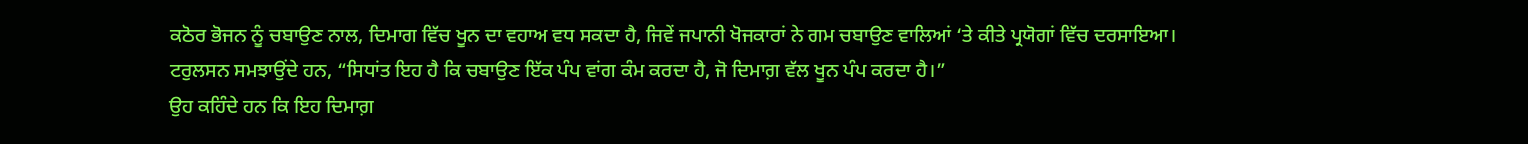ਕਠੋਰ ਭੋਜਨ ਨੂੰ ਚਬਾਉਣ ਨਾਲ, ਦਿਮਾਗ ਵਿੱਚ ਖੂਨ ਦਾ ਵਹਾਅ ਵਧ ਸਕਦਾ ਹੈ, ਜਿਵੇਂ ਜਪਾਨੀ ਖੋਜਕਾਰਾਂ ਨੇ ਗਮ ਚਬਾਉਣ ਵਾਲਿਆਂ ‘ਤੇ ਕੀਤੇ ਪ੍ਰਯੋਗਾਂ ਵਿੱਚ ਦਰਸਾਇਆ।
ਟਰੁਲਸਨ ਸਮਝਾਉਂਦੇ ਹਨ, “ਸਿਧਾਂਤ ਇਹ ਹੈ ਕਿ ਚਬਾਉਣ ਇੱਕ ਪੰਪ ਵਾਂਗ ਕੰਮ ਕਰਦਾ ਹੈ, ਜੋ ਦਿਮਾਗ਼ ਵੱਲ ਖੂਨ ਪੰਪ ਕਰਦਾ ਹੈ।”
ਉਹ ਕਹਿੰਦੇ ਹਨ ਕਿ ਇਹ ਦਿਮਾਗ਼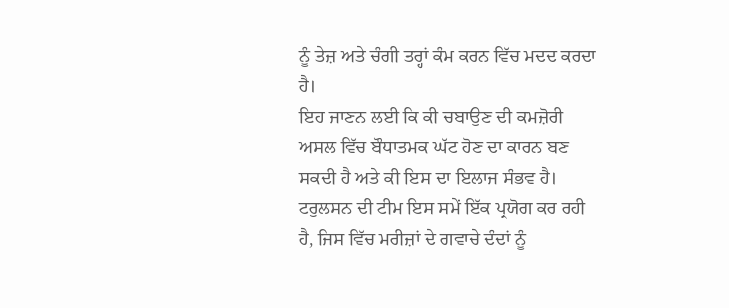ਨੂੰ ਤੇਜ਼ ਅਤੇ ਚੰਗੀ ਤਰ੍ਹਾਂ ਕੰਮ ਕਰਨ ਵਿੱਚ ਮਦਦ ਕਰਦਾ ਹੈ।
ਇਹ ਜਾਣਨ ਲਈ ਕਿ ਕੀ ਚਬਾਉਣ ਦੀ ਕਮਜ਼ੋਰੀ ਅਸਲ ਵਿੱਚ ਬੌਧਾਤਮਕ ਘੱਟ ਹੋਣ ਦਾ ਕਾਰਨ ਬਣ ਸਕਦੀ ਹੈ ਅਤੇ ਕੀ ਇਸ ਦਾ ਇਲਾਜ ਸੰਭਵ ਹੈ। ਟਰੁਲਸਨ ਦੀ ਟੀਮ ਇਸ ਸਮੇਂ ਇੱਕ ਪ੍ਰਯੋਗ ਕਰ ਰਹੀ ਹੈ, ਜਿਸ ਵਿੱਚ ਮਰੀਜ਼ਾਂ ਦੇ ਗਵਾਚੇ ਦੰਦਾਂ ਨੂੰ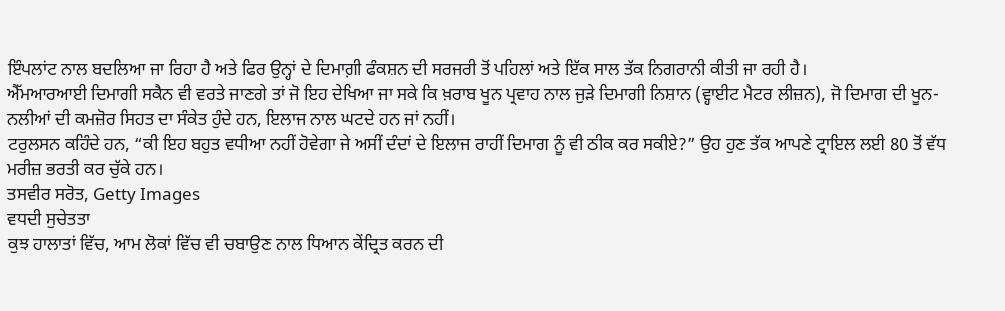ਇੰਪਲਾਂਟ ਨਾਲ ਬਦਲਿਆ ਜਾ ਰਿਹਾ ਹੈ ਅਤੇ ਫਿਰ ਉਨ੍ਹਾਂ ਦੇ ਦਿਮਾਗ਼ੀ ਫੰਕਸ਼ਨ ਦੀ ਸਰਜਰੀ ਤੋਂ ਪਹਿਲਾਂ ਅਤੇ ਇੱਕ ਸਾਲ ਤੱਕ ਨਿਗਰਾਨੀ ਕੀਤੀ ਜਾ ਰਹੀ ਹੈ।
ਐੱਮਆਰਆਈ ਦਿਮਾਗੀ ਸਕੈਨ ਵੀ ਵਰਤੇ ਜਾਣਗੇ ਤਾਂ ਜੋ ਇਹ ਦੇਖਿਆ ਜਾ ਸਕੇ ਕਿ ਖ਼ਰਾਬ ਖੂਨ ਪ੍ਰਵਾਹ ਨਾਲ ਜੁੜੇ ਦਿਮਾਗੀ ਨਿਸ਼ਾਨ (ਵ੍ਹਾਈਟ ਮੈਟਰ ਲੀਜ਼ਨ), ਜੋ ਦਿਮਾਗ ਦੀ ਖੂਨ-ਨਲੀਆਂ ਦੀ ਕਮਜ਼ੋਰ ਸਿਹਤ ਦਾ ਸੰਕੇਤ ਹੁੰਦੇ ਹਨ, ਇਲਾਜ ਨਾਲ ਘਟਦੇ ਹਨ ਜਾਂ ਨਹੀਂ।
ਟਰੁਲਸਨ ਕਹਿੰਦੇ ਹਨ, “ਕੀ ਇਹ ਬਹੁਤ ਵਧੀਆ ਨਹੀਂ ਹੋਵੇਗਾ ਜੇ ਅਸੀਂ ਦੰਦਾਂ ਦੇ ਇਲਾਜ ਰਾਹੀਂ ਦਿਮਾਗ ਨੂੰ ਵੀ ਠੀਕ ਕਰ ਸਕੀਏ?” ਉਹ ਹੁਣ ਤੱਕ ਆਪਣੇ ਟ੍ਰਾਇਲ ਲਈ 80 ਤੋਂ ਵੱਧ ਮਰੀਜ਼ ਭਰਤੀ ਕਰ ਚੁੱਕੇ ਹਨ।
ਤਸਵੀਰ ਸਰੋਤ, Getty Images
ਵਧਦੀ ਸੁਚੇਤਤਾ
ਕੁਝ ਹਾਲਾਤਾਂ ਵਿੱਚ, ਆਮ ਲੋਕਾਂ ਵਿੱਚ ਵੀ ਚਬਾਉਣ ਨਾਲ ਧਿਆਨ ਕੇਂਦ੍ਰਿਤ ਕਰਨ ਦੀ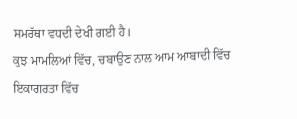ਸਮਰੱਥਾ ਵਧਦੀ ਦੇਖੀ ਗਈ ਹੈ।
ਕੁਝ ਮਾਮਲਿਆਂ ਵਿੱਚ, ਚਬਾਉਣ ਨਾਲ ਆਮ ਆਬਾਦੀ ਵਿੱਚ ਇਕਾਗਰਤਾ ਵਿੱਚ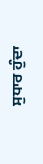ਸੁਧਾਰ ਹੁੰਦਾ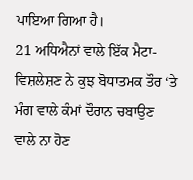ਪਾਇਆ ਗਿਆ ਹੈ।
21 ਅਧਿਐਨਾਂ ਵਾਲੇ ਇੱਕ ਮੈਟਾ-ਵਿਸ਼ਲੇਸ਼ਣ ਨੇ ਕੁਝ ਬੋਧਾਤਮਕ ਤੌਰ ‘ਤੇ ਮੰਗ ਵਾਲੇ ਕੰਮਾਂ ਦੌਰਾਨ ਚਬਾਉਣ ਵਾਲੇ ਨਾ ਹੋਣ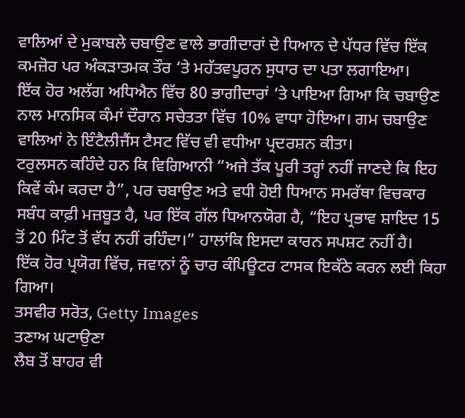ਵਾਲਿਆਂ ਦੇ ਮੁਕਾਬਲੇ ਚਬਾਉਣ ਵਾਲੇ ਭਾਗੀਦਾਰਾਂ ਦੇ ਧਿਆਨ ਦੇ ਪੱਧਰ ਵਿੱਚ ਇੱਕ ਕਮਜ਼ੋਰ ਪਰ ਅੰਕੜਾਤਮਕ ਤੌਰ ‘ਤੇ ਮਹੱਤਵਪੂਰਨ ਸੁਧਾਰ ਦਾ ਪਤਾ ਲਗਾਇਆ।
ਇੱਕ ਹੋਰ ਅਲੱਗ ਅਧਿਐਨ ਵਿੱਚ 80 ਭਾਗੀਦਾਰਾਂ ‘ਤੇ ਪਾਇਆ ਗਿਆ ਕਿ ਚਬਾਉਣ ਨਾਲ ਮਾਨਸਿਕ ਕੰਮਾਂ ਦੌਰਾਨ ਸਚੇਤਤਾ ਵਿੱਚ 10% ਵਾਧਾ ਹੋਇਆ। ਗਮ ਚਬਾਉਣ ਵਾਲਿਆਂ ਨੇ ਇੰਟੈਲੀਜੈਂਸ ਟੈਸਟ ਵਿੱਚ ਵੀ ਵਧੀਆ ਪ੍ਰਦਰਸ਼ਨ ਕੀਤਾ।
ਟਰੁਲਸਨ ਕਹਿੰਦੇ ਹਨ ਕਿ ਵਿਗਿਆਨੀ “ਅਜੇ ਤੱਕ ਪੂਰੀ ਤਰ੍ਹਾਂ ਨਹੀਂ ਜਾਣਦੇ ਕਿ ਇਹ ਕਿਵੇਂ ਕੰਮ ਕਰਦਾ ਹੈ”, ਪਰ ਚਬਾਉਣ ਅਤੇ ਵਧੀ ਹੋਈ ਧਿਆਨ ਸਮਰੱਥਾ ਵਿਚਕਾਰ ਸਬੰਧ ਕਾਫ਼ੀ ਮਜ਼ਬੂਤ ਹੈ, ਪਰ ਇੱਕ ਗੱਲ ਧਿਆਨਯੋਗ ਹੈ, “ਇਹ ਪ੍ਰਭਾਵ ਸ਼ਾਇਦ 15 ਤੋਂ 20 ਮਿੰਟ ਤੋਂ ਵੱਧ ਨਹੀਂ ਰਹਿੰਦਾ।” ਹਾਲਾਂਕਿ ਇਸਦਾ ਕਾਰਨ ਸਪਸ਼ਟ ਨਹੀਂ ਹੈ।
ਇੱਕ ਹੋਰ ਪ੍ਰਯੋਗ ਵਿੱਚ, ਜਵਾਨਾਂ ਨੂੰ ਚਾਰ ਕੰਪਿਊਟਰ ਟਾਸਕ ਇਕੱਠੇ ਕਰਨ ਲਈ ਕਿਹਾ ਗਿਆ।
ਤਸਵੀਰ ਸਰੋਤ, Getty Images
ਤਣਾਅ ਘਟਾਉਣਾ
ਲੈਬ ਤੋਂ ਬਾਹਰ ਵੀ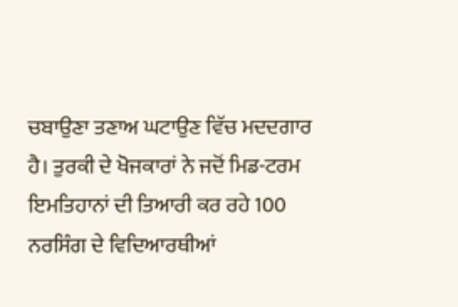ਚਬਾਉਣਾ ਤਣਾਅ ਘਟਾਉਣ ਵਿੱਚ ਮਦਦਗਾਰ ਹੈ। ਤੁਰਕੀ ਦੇ ਖੋਜਕਾਰਾਂ ਨੇ ਜਦੋਂ ਮਿਡ-ਟਰਮ ਇਮਤਿਹਾਨਾਂ ਦੀ ਤਿਆਰੀ ਕਰ ਰਹੇ 100 ਨਰਸਿੰਗ ਦੇ ਵਿਦਿਆਰਥੀਆਂ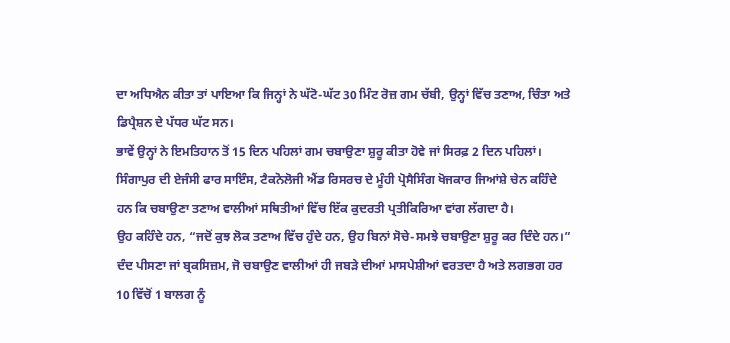ਦਾ ਅਧਿਐਨ ਕੀਤਾ ਤਾਂ ਪਾਇਆ ਕਿ ਜਿਨ੍ਹਾਂ ਨੇ ਘੱਟੋ-ਘੱਟ 30 ਮਿੰਟ ਰੋਜ਼ ਗਮ ਚੱਬੀ, ਉਨ੍ਹਾਂ ਵਿੱਚ ਤਣਾਅ, ਚਿੰਤਾ ਅਤੇ ਡਿਪ੍ਰੈਸ਼ਨ ਦੇ ਪੱਧਰ ਘੱਟ ਸਨ।
ਭਾਵੇਂ ਉਨ੍ਹਾਂ ਨੇ ਇਮਤਿਹਾਨ ਤੋਂ 15 ਦਿਨ ਪਹਿਲਾਂ ਗਮ ਚਬਾਉਣਾ ਸ਼ੁਰੂ ਕੀਤਾ ਹੋਵੇ ਜਾਂ ਸਿਰਫ਼ 2 ਦਿਨ ਪਹਿਲਾਂ।
ਸਿੰਗਾਪੁਰ ਦੀ ਏਜੰਸੀ ਫਾਰ ਸਾਇੰਸ, ਟੈਕਨੋਲੋਜੀ ਐਂਡ ਰਿਸਰਚ ਦੇ ਮੂੰਹੀ ਪ੍ਰੋਸੈਸਿੰਗ ਖੋਜਕਾਰ ਜਿਆਂਸ਼ੇ ਚੇਨ ਕਹਿੰਦੇ ਹਨ ਕਿ ਚਬਾਉਣਾ ਤਣਾਅ ਵਾਲੀਆਂ ਸਥਿਤੀਆਂ ਵਿੱਚ ਇੱਕ ਕੁਦਰਤੀ ਪ੍ਰਤੀਕਿਰਿਆ ਵਾਂਗ ਲੱਗਦਾ ਹੈ।
ਉਹ ਕਹਿੰਦੇ ਹਨ, “ਜਦੋਂ ਕੁਝ ਲੋਕ ਤਣਾਅ ਵਿੱਚ ਹੁੰਦੇ ਹਨ, ਉਹ ਬਿਨਾਂ ਸੋਚੇ-ਸਮਝੇ ਚਬਾਉਣਾ ਸ਼ੁਰੂ ਕਰ ਦਿੰਦੇ ਹਨ।” ਦੰਦ ਪੀਸਣਾ ਜਾਂ ਬ੍ਰਕਸਿਜ਼ਮ, ਜੋ ਚਬਾਉਣ ਵਾਲੀਆਂ ਹੀ ਜਬੜੇ ਦੀਆਂ ਮਾਸਪੇਸ਼ੀਆਂ ਵਰਤਦਾ ਹੈ ਅਤੇ ਲਗਭਗ ਹਰ 10 ਵਿੱਚੋਂ 1 ਬਾਲਗ ਨੂੰ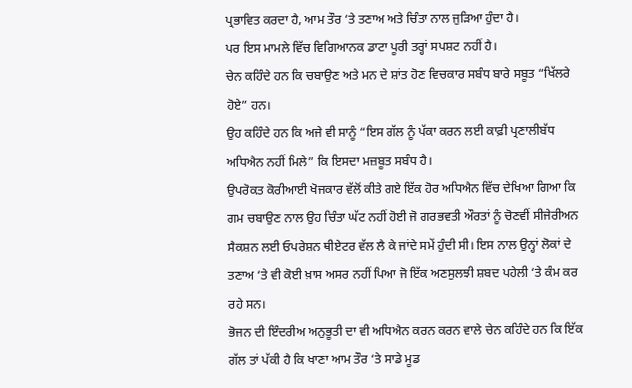ਪ੍ਰਭਾਵਿਤ ਕਰਦਾ ਹੈ, ਆਮ ਤੌਰ ‘ਤੇ ਤਣਾਅ ਅਤੇ ਚਿੰਤਾ ਨਾਲ ਜੁੜਿਆ ਹੁੰਦਾ ਹੈ।
ਪਰ ਇਸ ਮਾਮਲੇ ਵਿੱਚ ਵਿਗਿਆਨਕ ਡਾਟਾ ਪੂਰੀ ਤਰ੍ਹਾਂ ਸਪਸ਼ਟ ਨਹੀਂ ਹੈ।
ਚੇਨ ਕਹਿੰਦੇ ਹਨ ਕਿ ਚਬਾਉਣ ਅਤੇ ਮਨ ਦੇ ਸ਼ਾਂਤ ਹੋਣ ਵਿਚਕਾਰ ਸਬੰਧ ਬਾਰੇ ਸਬੂਤ “ਖਿੱਲਰੇ ਹੋਏ” ਹਨ।
ਉਹ ਕਹਿੰਦੇ ਹਨ ਕਿ ਅਜੇ ਵੀ ਸਾਨੂੰ “ਇਸ ਗੱਲ ਨੂੰ ਪੱਕਾ ਕਰਨ ਲਈ ਕਾਫ਼ੀ ਪ੍ਰਣਾਲੀਬੱਧ ਅਧਿਐਨ ਨਹੀਂ ਮਿਲੇ” ਕਿ ਇਸਦਾ ਮਜ਼ਬੂਤ ਸਬੰਧ ਹੈ।
ਉਪਰੋਕਤ ਕੋਰੀਆਈ ਖੋਜਕਾਰ ਵੱਲੋਂ ਕੀਤੇ ਗਏ ਇੱਕ ਹੋਰ ਅਧਿਐਨ ਵਿੱਚ ਦੇਖਿਆ ਗਿਆ ਕਿ ਗਮ ਚਬਾਉਣ ਨਾਲ ਉਹ ਚਿੰਤਾ ਘੱਟ ਨਹੀਂ ਹੋਈ ਜੋ ਗਰਭਵਤੀ ਔਰਤਾਂ ਨੂੰ ਚੋਣਵੀਂ ਸੀਜੇਰੀਅਨ ਸੈਕਸ਼ਨ ਲਈ ਓਪਰੇਸ਼ਨ ਥੀਏਟਰ ਵੱਲ ਲੈ ਕੇ ਜਾਂਦੇ ਸਮੇਂ ਹੁੰਦੀ ਸੀ। ਇਸ ਨਾਲ ਉਨ੍ਹਾਂ ਲੋਕਾਂ ਦੇ ਤਣਾਅ ‘ਤੇ ਵੀ ਕੋਈ ਖ਼ਾਸ ਅਸਰ ਨਹੀਂ ਪਿਆ ਜੋ ਇੱਕ ਅਣਸੁਲਝੀ ਸ਼ਬਦ ਪਹੇਲੀ ‘ਤੇ ਕੰਮ ਕਰ ਰਹੇ ਸਨ।
ਭੋਜਨ ਦੀ ਇੰਦਰੀਅ ਅਨੁਭੂਤੀ ਦਾ ਵੀ ਅਧਿਐਨ ਕਰਨ ਕਰਨ ਵਾਲੇ ਚੇਨ ਕਹਿੰਦੇ ਹਨ ਕਿ ਇੱਕ ਗੱਲ ਤਾਂ ਪੱਕੀ ਹੈ ਕਿ ਖਾਣਾ ਆਮ ਤੌਰ ‘ਤੇ ਸਾਡੇ ਮੂਡ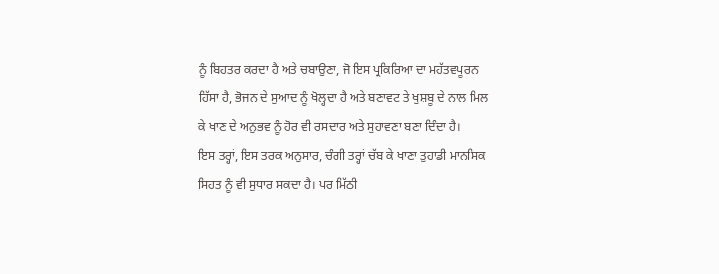ਨੂੰ ਬਿਹਤਰ ਕਰਦਾ ਹੈ ਅਤੇ ਚਬਾਉਣਾ, ਜੋ ਇਸ ਪ੍ਰਕਿਰਿਆ ਦਾ ਮਹੱਤਵਪੂਰਨ ਹਿੱਸਾ ਹੈ, ਭੋਜਨ ਦੇ ਸੁਆਦ ਨੂੰ ਖੋਲ੍ਹਦਾ ਹੈ ਅਤੇ ਬਣਾਵਟ ਤੇ ਖੁਸ਼ਬੂ ਦੇ ਨਾਲ ਮਿਲ ਕੇ ਖਾਣ ਦੇ ਅਨੁਭਵ ਨੂੰ ਹੋਰ ਵੀ ਰਸਦਾਰ ਅਤੇ ਸੁਹਾਵਣਾ ਬਣਾ ਦਿੰਦਾ ਹੈ।
ਇਸ ਤਰ੍ਹਾਂ, ਇਸ ਤਰਕ ਅਨੁਸਾਰ, ਚੰਗੀ ਤਰ੍ਹਾਂ ਚੱਬ ਕੇ ਖਾਣਾ ਤੁਹਾਡੀ ਮਾਨਸਿਕ ਸਿਹਤ ਨੂੰ ਵੀ ਸੁਧਾਰ ਸਕਦਾ ਹੈ। ਪਰ ਮਿੱਠੀ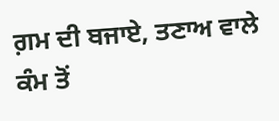ਗ਼ਮ ਦੀ ਬਜਾਏ, ਤਣਾਅ ਵਾਲੇ ਕੰਮ ਤੋਂ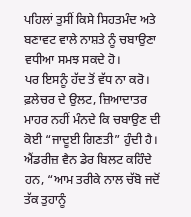ਪਹਿਲਾਂ ਤੁਸੀਂ ਕਿਸੇ ਸਿਹਤਮੰਦ ਅਤੇ ਬਣਾਵਟ ਵਾਲੇ ਨਾਸ਼ਤੇ ਨੂੰ ਚਬਾਉਣਾ ਵਧੀਆ ਸਮਝ ਸਕਦੇ ਹੋ।
ਪਰ ਇਸਨੂੰ ਹੱਦ ਤੋਂ ਵੱਧ ਨਾ ਕਰੋ। ਫ਼ਲੇਚਰ ਦੇ ਉਲਟ, ਜ਼ਿਆਦਾਤਰ ਮਾਹਰ ਨਹੀਂ ਮੰਨਦੇ ਕਿ ਚਬਾਉਣ ਦੀ ਕੋਈ “ਜਾਦੂਈ ਗਿਣਤੀ” ਹੁੰਦੀ ਹੈ। ਐਂਡਰੀਜ਼ ਵੈਨ ਡੇਰ ਬਿਲਟ ਕਹਿੰਦੇ ਹਨ, “ਆਮ ਤਰੀਕੇ ਨਾਲ ਚੱਬੋ ਜਦੋਂ ਤੱਕ ਤੁਹਾਨੂੰ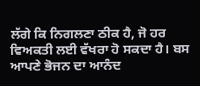ਲੱਗੇ ਕਿ ਨਿਗਲਣਾ ਠੀਕ ਹੈ, ਜੋ ਹਰ ਵਿਅਕਤੀ ਲਈ ਵੱਖਰਾ ਹੋ ਸਕਦਾ ਹੈ। ਬਸ ਆਪਣੇ ਭੋਜਨ ਦਾ ਆਨੰਦ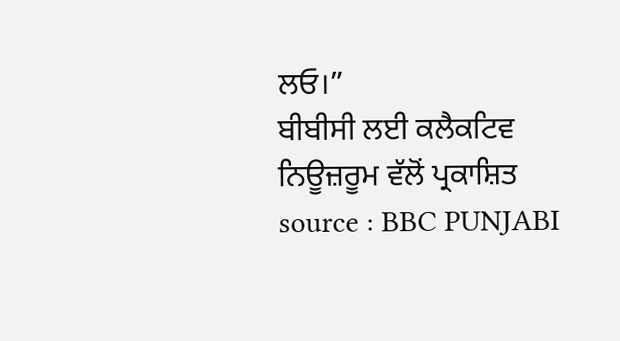ਲਓ।”
ਬੀਬੀਸੀ ਲਈ ਕਲੈਕਟਿਵ ਨਿਊਜ਼ਰੂਮ ਵੱਲੋਂ ਪ੍ਰਕਾਸ਼ਿਤ
source : BBC PUNJABI